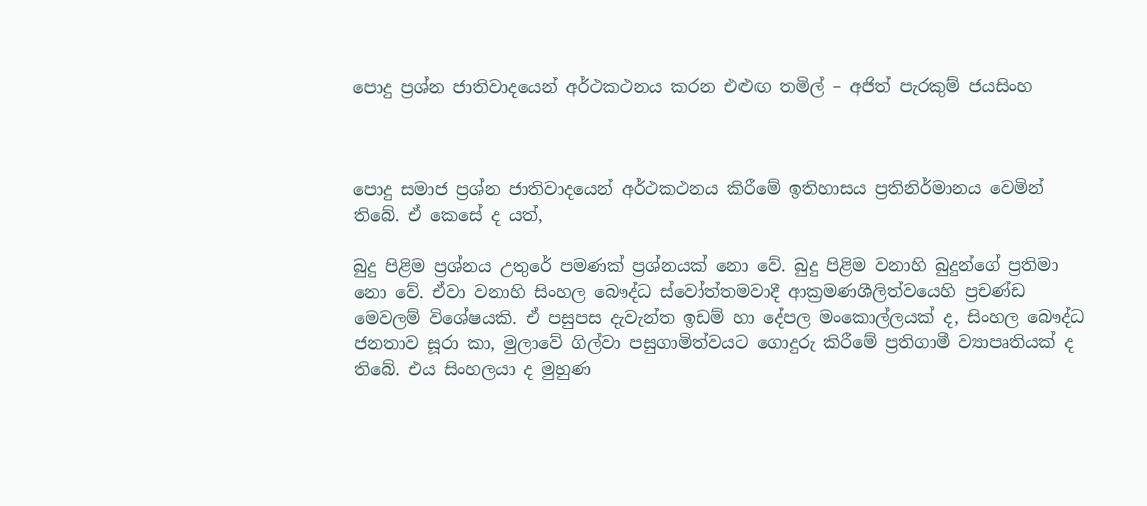පොදු ප්‍ර‍ශ්න ජාතිවාදයෙන් අර්ථකථනය කරන එළුඟ තමිල් – අජිත් පැරකුම් ජයසිංහ



පොදු සමාජ ප්‍රශ්න ජාතිවාදයෙන් අර්ථකථනය කිරීමේ ඉතිහාසය ප්‍ර‍තිනිර්මානය වෙමින් තිබේ. ඒ කෙසේ ද යත්,

බුදු පිළිම ප්‍ර‍ශ්නය උතුරේ පමණක් ප්‍ර‍ශ්නයක් නො වේ. බුදු පිළිම වනාහි බුදුන්ගේ ප්‍ර‍තිමා නො වේ. ඒවා වනාහි සිංහල බෞද්ධ ස්වෝත්තමවාදී ආක්‍ර‍මණශීලිත්වයෙහි ප්‍ර‍චණ්ඩ මෙවලම් විශේෂයකි. ඒ පසුපස දැවැන්ත ඉඩම් හා දේපල මංකොල්ලයක් ද, සිංහල බෞද්ධ ජනතාව සූරා කා, මුලාවේ ගිල්වා පසුගාමිත්වයට ගොදුරු කිරීමේ ප්‍ර‍තිගාමී ව්‍යාපෘතියක් ද තිබේ. එය සිංහලයා ද මුහුණ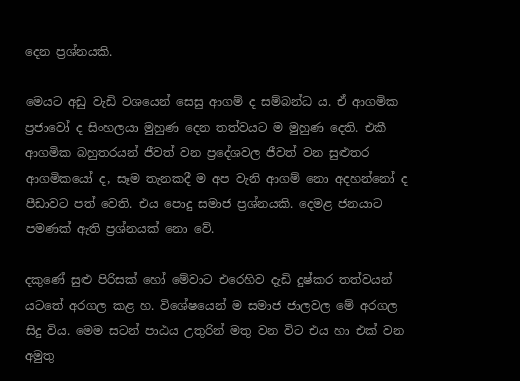දෙන ප්‍ර‍ශ්නයකි.

මෙයට අඩු වැඩි වශයෙන් සෙසු ආගම් ද සම්බන්ධ ය. ඒ ආගමික ප්‍ර‍ජාවෝ ද සිංහලයා මුහුණ දෙන තත්වයට ම මුහුණ දෙති. එකී ආගමික බහුතරයන් ජීවත් වන ප්‍රදේශවල ජීවත් වන සුළුතර ආගමිකයෝ ද, සෑම තැනකදී ම අප වැනි ආගම් නො අදහන්නෝ ද පීඩාවට පත් වෙති. එය පොදු සමාජ ප්‍ර‍ශ්නයකි. දෙමළ ජනයාට පමණක් ඇති ප්‍ර‍ශ්නයක් නො වේ.

දකුණේ සුළු පිරිසක් හෝ මේවාට එරෙහිව දැඩි දුෂ්කර තත්වයන් යටතේ අරගල කළ හ. විශේෂයෙන් ම සමාජ ජාලවල මේ අරගල සිදු විය. මෙම සටන් පාඨය උතුරින් මතු වන විට එය හා එක් වන අමුතු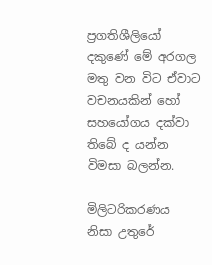ප්‍ර‍ගතිශීලියෝ දකුණේ මේ අරගල මතු වන විට ඒවාට වචනයකින් හෝ සහයෝගය දක්වා තිබේ ද යන්න විමසා බලන්න.

මිලිටරිකරණය නිසා උතුරේ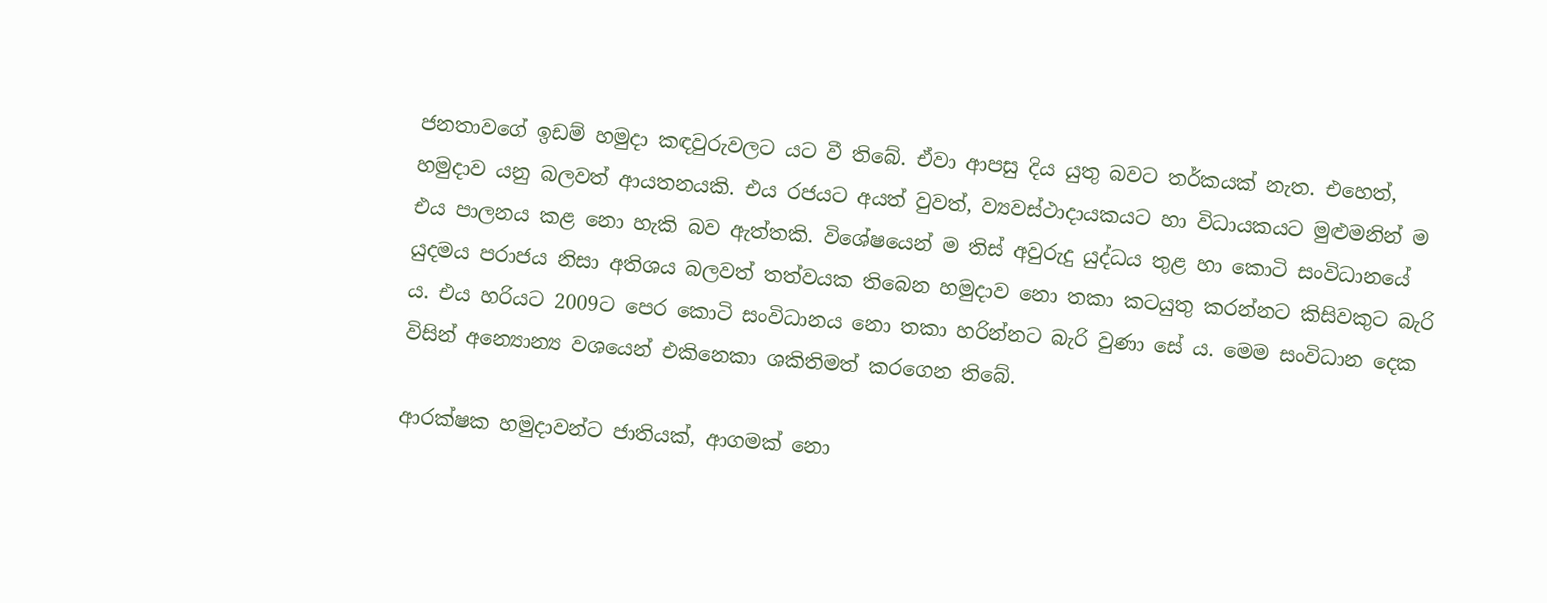ජනතාවගේ ඉඩම් හමුදා කඳවුරුවලට යට වී තිබේ. ඒවා ආපසු දිය යුතු බවට තර්කයක් නැත. එහෙත්, හමුදාව යනු බලවත් ආයතනයකි. එය රජයට අයත් වුවත්, ව්‍යවස්ථාදායකයට හා විධායකයට මුළුමනින් ම එය පාලනය කළ නො හැකි බව ඇත්තකි. විශේෂයෙන් ම තිස් අවුරුදු යුද්ධය තුළ හා කොටි සංවිධානයේ යුදමය පරාජය නිසා අතිශය බලවත් තත්වයක තිබෙන හමුදාව නො තකා කටයුතු කරන්නට කිසිවකුට බැරි ය. එය හරියට 2009ට පෙර කොටි සංවිධානය නො තකා හරින්නට බැරි වුණා සේ ය. මෙම සංවිධාන දෙක විසින් අන්‍යොන්‍ය වශයෙන් එකිනෙකා ශකිතිමත් කරගෙන තිබේ.

ආරක්ෂක හමුදාවන්ට ජාතියක්, ආගමක් නො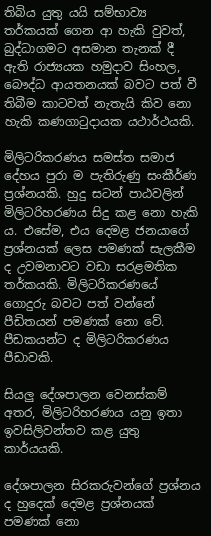තිබිය යුතු යයි සම්භාව්‍ය තර්කයක් ගෙන ආ හැකි වුවත්, බුද්ධාගමට අසමාන තැනක් දී ඇති රාජ්‍යයක හමුදාව සිංහල, බෞද්ධ ආයතනයක් බවට පත් වී තිබීම කාටවත් නැතැයි කිව නො හැකි කණගාටුදායක යථාර්ථයකි.

මිලිටරිකරණය සමස්ත සමාජ දේහය පුරා ම පැතිරුණු සංකීර්ණ ප්‍ර‍ශ්නයකි. හුදු සටන් පාඨවලින් මිලිටරිහරණය සිදු කළ නො හැකි ය. එසේම, එය දෙමළ ජනයාගේ ප්‍ර‍ශ්නයක් ලෙස පමණක් සැලකීම ද උවමනාවට වඩා සරළමතික තර්කයකි. මිලිටරිකරණයේ ගොදුරු බවට පත් වන්නේ පීඩිතයන් පමණක් නො වේ. පීඩකයන්ට ද මිලිටරිකරණය පීඩාවකි.

සියලු දේශපාලන වෙනස්කම් අතර, මිලිටරිහරණය යනු ඉතා ඉවසිලිවන්තව කළ යුතු කාර්යයකි.

දේශපාලන සිරකරුවන්ගේ ප්‍ර‍ශ්නය ද හුදෙක් දෙමළ ප්‍ර‍ශ්නයක් පමණක් නො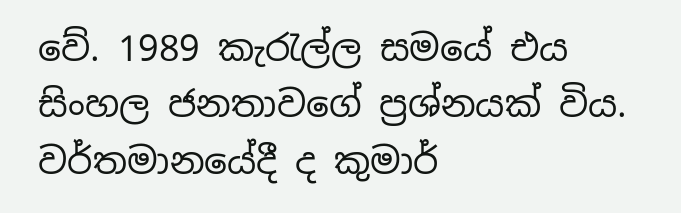වේ. 1989 කැරැල්ල සමයේ එය සිංහල ජනතාවගේ ප්‍ර‍ශ්නයක් විය. වර්තමානයේදී ද කුමාර්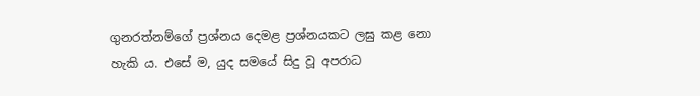ගුනරත්නම්ගේ ප්‍ර‍ශ්නය දෙමළ ප්‍ර‍ශ්නයකට ලඝු කළ නො හැකි ය. එසේ ම, යුද සමයේ සිදු වූ අපරාධ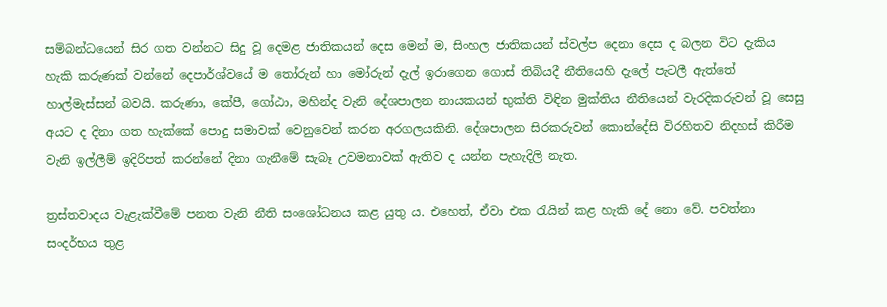සම්බන්ධයෙන් සිර ගත වන්නට සිදු වූ දෙමළ ජාතිකයන් දෙස මෙන් ම, සිංහල ජාතිකයන් ස්වල්ප දෙනා දෙස ද බලන විට දැකිය හැකි කරුණක් වන්නේ දෙපාර්ශ්වයේ ම තෝරුන් හා මෝරුන් දැල් ඉරාගෙන ගොස් තිබියදී නීතියෙහි දැලේ පැටලී ඇත්තේ හාල්මැස්සන් බවයි. කරුණා, කේපී, ගෝඨා, මහින්ද වැනි දේශපාලන නායකයන් භුක්ති විඳින මුක්තිය නීතියෙන් වැරදිකරුවන් වූ සෙසු අයට ද දිනා ගත හැක්කේ පොදු සමාවක් වෙනුවෙන් කරන අරගලයකිනි. දේශපාලන සිරකරුවන් කොන්දේසි විරහිතව නිදහස් කිරීම වැනි ඉල්ලීම් ඉදිරිපත් කරන්නේ දිනා ගැනීමේ සැබෑ උවමනාවක් ඇතිව ද යන්න පැහැදිලි නැත.

ත්‍රස්තවාදය වැළැක්වීමේ පනත වැනි නීති සංශෝධනය කළ යුතු ය. එහෙත්, ඒවා එක රැයින් කළ හැකි දේ නො වේ. පවත්නා සංදර්භය තුළ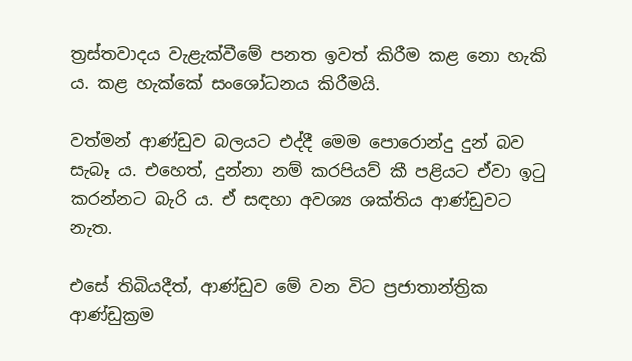ත්‍ර‍ස්තවාදය වැළැක්වීමේ පනත ඉවත් කිරීම කළ නො හැකි ය. කළ හැක්කේ සංශෝධනය කිරීමයි.

වත්මන් ආණ්ඩුව බලයට එද්දී මෙම පොරොන්දු දුන් බව සැබෑ ය. එහෙත්, දුන්නා නම් කරපියව් කී පළියට ඒවා ඉටු කරන්නට බැරි ය. ඒ සඳහා අවශ්‍ය ශක්තිය ආණ්ඩුවට නැත.

එසේ තිබියදීත්, ආණ්ඩුව මේ වන විට ප්‍ර‍ජාතාන්ත්‍රික ආණ්ඩුක්‍ර‍ම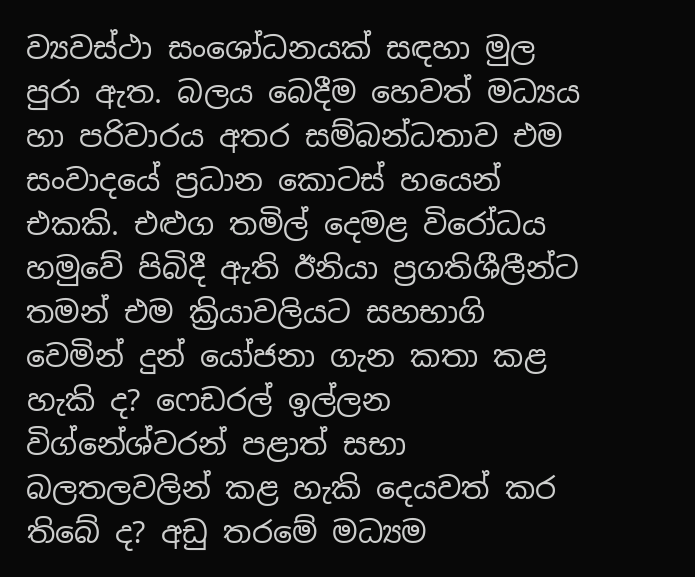ව්‍යවස්ථා සංශෝධනයක් සඳහා මුල පුරා ඇත. බලය බෙදීම හෙවත් මධ්‍යය හා පරිවාරය අතර සම්බන්ධතාව එම සංවාදයේ ප්‍ර‍ධාන කොටස් හයෙන් එකකි. එළුග තමිල් දෙමළ විරෝධය හමුවේ පිබිදී ඇති ඊනියා ප්‍ර‍ගතිශීලීන්ට තමන් එම ක්‍රියාවලියට සහභාගි වෙමින් දුන් යෝජනා ගැන කතා කළ හැකි ද? ෆෙඩරල් ඉල්ලන විග්නේශ්වරන් පළාත් සභා බලතලවලින් කළ හැකි දෙයවත් කර තිබේ ද? අඩු තරමේ මධ්‍යම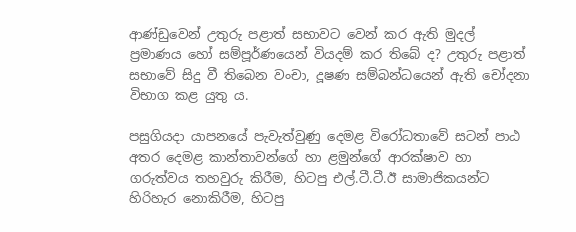ආණ්ඩුවෙන් උතුරු පළාත් සභාවට වෙන් කර ඇති මුදල් ප්‍ර‍මාණය හෝ සම්පූර්ණයෙන් වියදම් කර තිබේ ද? උතුරු පළාත් සභාවේ සිදු වී තිබෙන වංචා, දූෂණ සම්බන්ධයෙන් ඇති චෝදනා විභාග කළ යුතු ය.

පසුගියදා යාපනයේ පැවැත්වුණු දෙමළ විරෝධතාවේ සටන් පාඨ අතර දෙමළ කාන්තාවන්ගේ හා ළමුන්ගේ ආරක්ෂාව හා ගරුත්වය තහවුරු කිරීම, හිටපු එල්.ටී.ටී.ඊ සාමාජිකයන්ට හිරිහැර නොකිරීම, හිටපු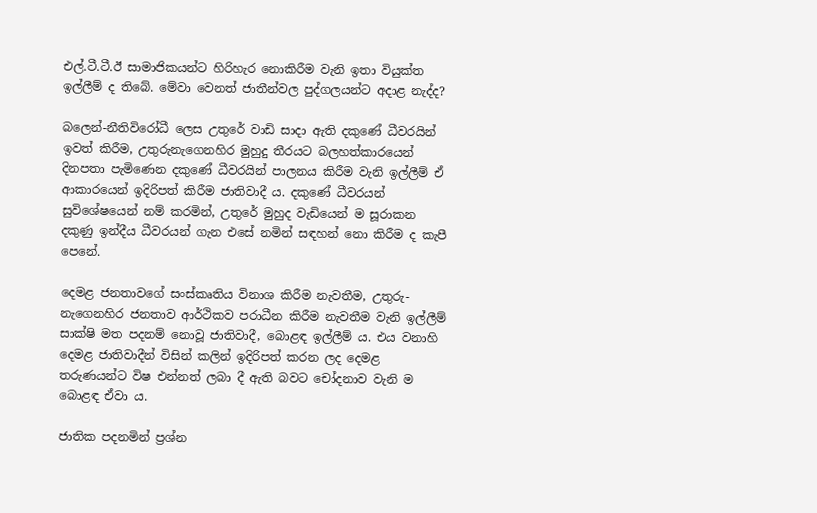එල්.ටී.ටී.ඊ සාමාජිකයන්ට හිරිහැර නොකිරීම වැනි ඉතා වියුක්ත ඉල්ලීම් ද තිබේ. මේවා වෙනත් ජාතීන්වල පුද්ගලයන්ට අදාළ නැද්ද?

බලෙන්-නීතිවිරෝධී ලෙස උතුරේ වාඩි සාදා ඇති දකුණේ ධීවරයින් ඉවත් කිරීම, උතුරුනැගෙනහිර මුහුදු තීරයට බලහත්කාරයෙන් දිනපතා පැමිණෙන දකුණේ ධීවරයින් පාලනය කිරීම වැනි ඉල්ලීම් ඒ ආකාරයෙන් ඉදිරිපත් කිරීම ජාතිවාදී ය. දකුණේ ධීවරයන් සුවිශේෂයෙන් නම් කරමින්, උතුරේ මුහුද වැඩියෙන් ම සූරාකන දකුණු ඉන්දීය ධීවරයන් ගැන එසේ නමින් සඳහන් නො කිරීම ද කැපී පෙනේ.

දෙමළ ජනතාවගේ සංස්කෘතිය විනාශ කිරීම නැවතීම, උතුරු-නැගෙනහිර ජනතාව ආර්ථිකව පරාධීන කිරීම නැවතීම වැනි ඉල්ලීම් සාක්ෂි මත පදනම් නොවූ ජාතිවාදී, බොළඳ ඉල්ලීම් ය. එය වනාහි දෙමළ ජාතිවාදීන් විසින් කලින් ඉදිරිපත් කරන ලද දෙමළ තරුණයන්ට විෂ එන්නත් ලබා දී ඇති බවට චෝදනාව වැනි ම බොළඳ ඒවා ය.

ජාතික පදනමින් ප්‍ර‍ශ්න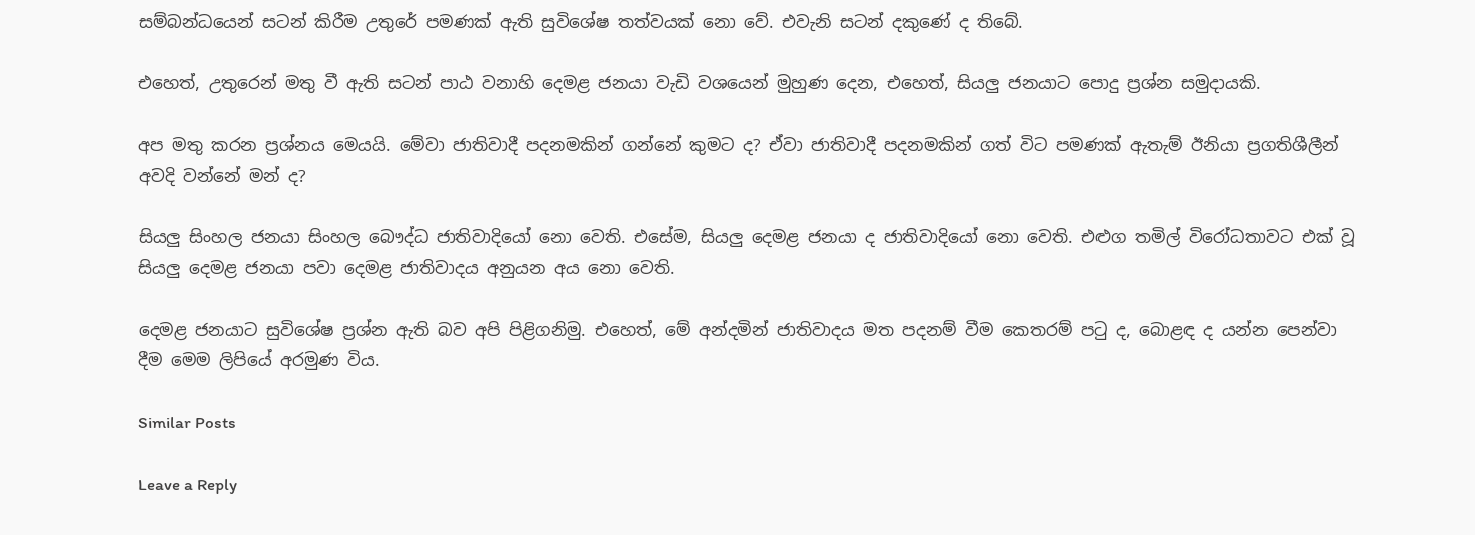සම්බන්ධයෙන් සටන් කිරීම උතුරේ පමණක් ඇති සුවිශේෂ තත්වයක් නො වේ. එවැනි සටන් දකුණේ ද තිබේ.

එහෙත්, උතුරෙන් මතු වී ඇති සටන් පාඨ වනාහි දෙමළ ජනයා වැඩි වශයෙන් මුහුණ දෙන, එහෙත්, සියලු ජනයාට පොදු ප්‍ර‍ශ්න සමුදායකි.

අප මතු කරන ප්‍ර‍ශ්නය මෙයයි. මේවා ජාතිවාදී පදනමකින් ගන්නේ කුමට ද? ඒවා ජාතිවාදී පදනමකින් ගත් විට පමණක් ඇතැම් ඊනියා ප්‍ර‍ගතිශීලීන් අවදි වන්නේ මන් ද?

සියලු සිංහල ජනයා සිංහල බෞද්ධ ජාතිවාදියෝ නො වෙති. එසේම, සියලු දෙමළ ජනයා ද ජාතිවාදියෝ නො වෙති. එළුග තමිල් විරෝධතාවට එක් වූ සියලු දෙමළ ජනයා පවා දෙමළ ජාතිවාදය අනුයන අය නො වෙති.

දෙමළ ජනයාට සුවිශේෂ ප්‍ර‍ශ්න ඇති බව අපි පිළිගනිමු. එහෙත්, මේ අන්දමින් ජාතිවාදය මත පදනම් වීම කෙතරම් පටු ද, බොළඳ ද යන්න පෙන්වා දීම මෙම ලිපියේ අරමුණ විය.

Similar Posts

Leave a Reply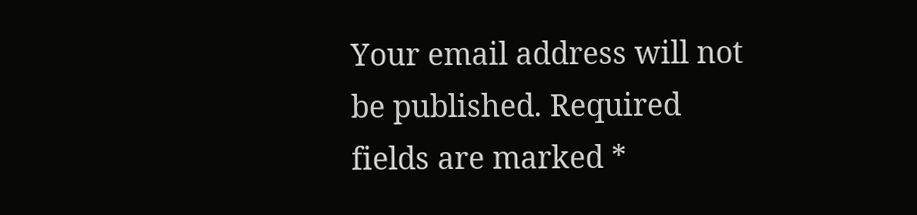Your email address will not be published. Required fields are marked *